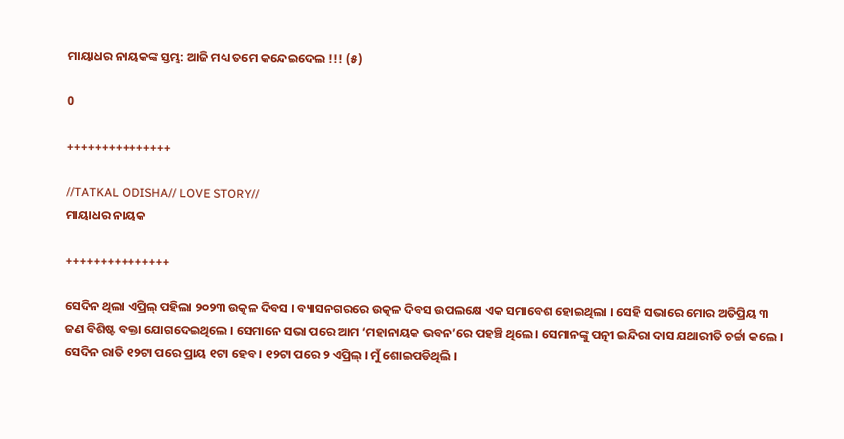ମାୟାଧର ନାୟକଙ୍କ ସ୍ତମ୍ଭ: ଆଜି ମଧ୍ୟ ତମେ କନ୍ଦେଇଦେଲ !!! (୫)

0

+++++++++++++++

//TATKAL ODISHA// LOVE STORY//
ମାୟାଧର ନାୟକ

+++++++++++++++

ସେଦିନ ଥିଲା ଏପ୍ରିଲ୍‍ ପହିଲା ୨୦୨୩ ଉତ୍କଳ ଦିବସ । ବ୍ୟାସନଗରରେ ଉତ୍କଳ ଦିବସ ଉପଲକ୍ଷେ ଏକ ସମାବେଶ ହୋଇଥିଲା । ସେହି ସଭାରେ ମୋର ଅତିପ୍ରିୟ ୩ ଜଣ ବିଶିଷ୍ଟ ବକ୍ତା ଯୋଗଦେଇଥିଲେ । ସେମାନେ ସଭା ପରେ ଆମ ‘ମହାନାୟକ ଭବନ’ରେ ପହଞ୍ଚି ଥିଲେ । ସେମାନଙ୍କୁ ପତ୍ନୀ ଇନ୍ଦିରା ଦାସ ଯଥାରୀତି ଚର୍ଚ୍ଚା କଲେ । ସେଦିନ ରାତି ୧୨ଟା ପରେ ପ୍ରାୟ ୧ଟା ହେବ । ୧୨ଟା ପରେ ୨ ଏପ୍ରିଲ୍‍ । ମୁଁ ଶୋଇପଡିଥିଲି ।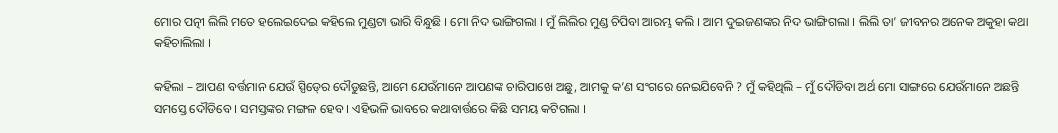ମୋର ପତ୍ନୀ ଲିଲି ମତେ ହଲେଇଦେଇ କହିଲେ ମୁଣ୍ଡଟା ଭାରି ବିନ୍ଧୁଛି । ମୋ ନିଦ ଭାଙ୍ଗିଗଲା । ମୁଁ ଲିଲିର ମୁଣ୍ଡ ଚିପିବା ଆରମ୍ଭ କଲି । ଆମ ଦୁଇଜଣଙ୍କର ନିଦ ଭାଙ୍ଗିଗଲା । ଲିଲି ତା’ ଜୀବନର ଅନେକ ଅକୁହା କଥା କହିଚାଲିଲା ।

କହିଲା – ଆପଣ ବର୍ତ୍ତମାନ ଯେଉଁ ସ୍ପିଡ୍‍ରେ ଦୌଡୁଛନ୍ତି, ଆମେ ଯେଉଁମାନେ ଆପଣଙ୍କ ଚାରିପାଖେ ଅଛୁ, ଆମକୁ କ’ଣ ସଂଗରେ ନେଇଯିବେନି ? ମୁଁ କହିଥିଲି – ମୁଁ ଦୌଡିବା ଅର୍ଥ ମୋ ସାଙ୍ଗରେ ଯେଉଁମାନେ ଅଛନ୍ତି ସମସ୍ତେ ଦୌଡିବେ । ସମସ୍ତଙ୍କର ମଙ୍ଗଳ ହେବ । ଏହିଭଳି ଭାବରେ କଥାବାର୍ତ୍ତରେ କିଛି ସମୟ କଟିଗଲା ।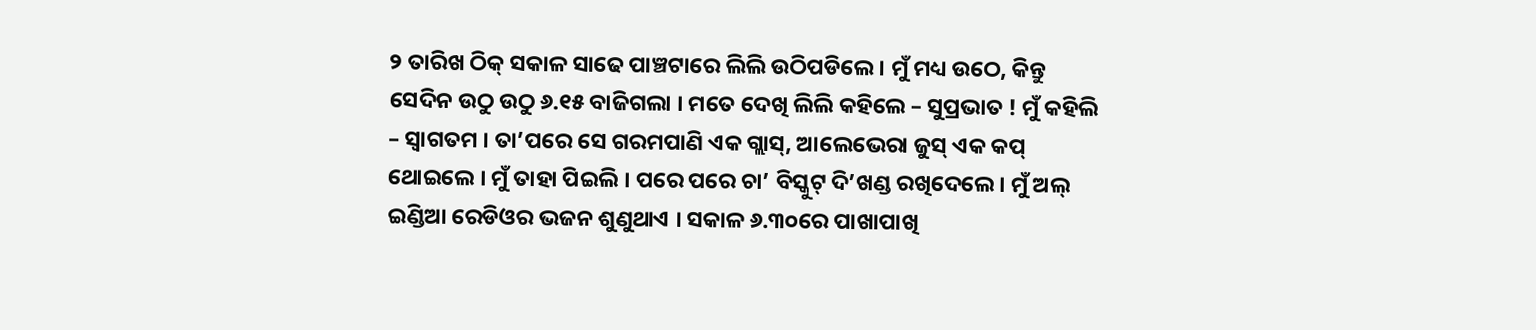୨ ତାରିଖ ଠିକ୍‍ ସକାଳ ସାଢେ ପାଞ୍ଚଟାରେ ଲିଲି ଉଠିପଡିଲେ । ମୁଁ ମଧ୍ୟ ଉଠେ, କିନ୍ତୁ ସେଦିନ ଉଠୁ ଉଠୁ ୬.୧୫ ବାଜିଗଲା । ମତେ ଦେଖି ଲିଲି କହିଲେ – ସୁପ୍ରଭାତ ! ମୁଁ କହିଲି – ସ୍ୱାଗତମ । ତା’ପରେ ସେ ଗରମପାଣି ଏକ ଗ୍ଲାସ୍‍, ଆଲେଭେରା ଜୁସ୍‍ ଏକ କପ୍‍ ଥୋଇଲେ । ମୁଁ ତାହା ପିଇଲି । ପରେ ପରେ ଚା’ ବିସ୍କୁଟ୍‍ ଦି’ଖଣ୍ଡ ରଖିଦେଲେ । ମୁଁ ଅଲ୍‍ ଇଣ୍ଡିଆ ରେଡିଓର ଭଜନ ଶୁଣୁଥାଏ । ସକାଳ ୬.୩୦ରେ ପାଖାପାଖି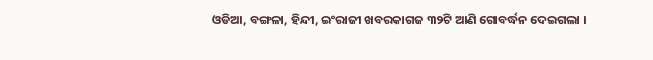ଓଡିଆ, ବଙ୍ଗଳା, ହିନ୍ଦୀ, ଇଂରାଜୀ ଖବରକାଗଜ ୩୨ଟି ଆଣି ଗୋବର୍ଦ୍ଧନ ଦେଇଗଲା ।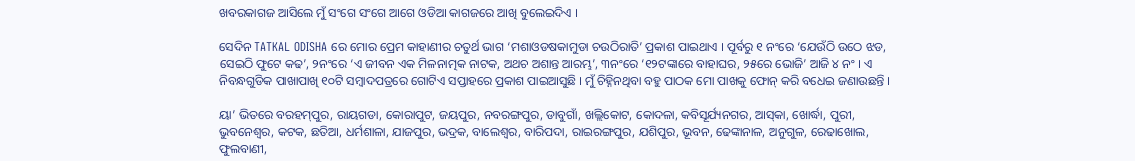ଖବରକାଗଜ ଆସିଲେ ମୁଁ ସଂଗେ ସଂଗେ ଆଗେ ଓଡିଆ କାଗଜରେ ଆଖି ବୁଲେଇଦିଏ ।

ସେଦିନ TATKAL ODISHA ରେ ମୋର ପ୍ରେମ କାହାଣୀର ଚତୁର୍ଥ ଭାଗ ‘ମଶାଓଡଷକାମୁଡା ଚଉଠିରାତି’ ପ୍ରକାଶ ପାଇଥାଏ । ପୂର୍ବରୁ ୧ ନଂରେ ‘ଯେଉଁଠି ଉଠେ ଝଡ, ସେଇଠି ଫୁଟେ କଢ’, ୨ନଂରେ ‘ଏ ଜୀବନ ଏକ ମିଳନାତ୍ମକ ନାଟକ, ଅଥଚ ଅଶାନ୍ତ ଆରମ୍ଭ’, ୩ନଂରେ ‘୧୨ଟଙ୍କାରେ ବାହାଘର, ୨୫ରେ ଭୋଜି’ ଆଜି ୪ ନଂ । ଏ ନିବନ୍ଧଗୁଡିକ ପାଖାପାଖି ୧୦ଟି ସମ୍ବାଦପତ୍ରରେ ଗୋଟିଏ ସପ୍ତାହରେ ପ୍ରକାଶ ପାଇଆସୁଛି । ମୁଁ ଚିହ୍ନିନଥିବା ବହୁ ପାଠକ ମୋ ପାଖକୁ ଫୋନ୍‍ କରି ବଧେଇ ଜଣାଉଛନ୍ତି ।

ୟା’ ଭିତରେ ବରହମ୍‍ପୁର, ରାୟଗଡା, କୋରାପୁଟ, ଜୟପୁର, ନବରଙ୍ଗପୁର, ଡାବୁଗାଁ, ଖଲ୍ଲିକୋଟ, କୋଦଳା, କବିସୂର୍ଯ୍ୟନଗର, ଆସ୍‍କା, ଖୋର୍ଦ୍ଧା, ପୁରୀ, ଭୁବନେଶ୍ୱର, କଟକ, ଛତିଆ, ଧର୍ମଶାଳା, ଯାଜପୁର, ଭଦ୍ରକ, ବାଲେଶ୍ୱର, ବାରିପଦା, ରାଇରଙ୍ଗପୁର, ଯଶିପୁର, ଭୂବନ, ଢେଙ୍କାନାଳ, ଅନୁଗୁଳ, ରେଢାଖୋଲ, ଫୁଲବାଣୀ,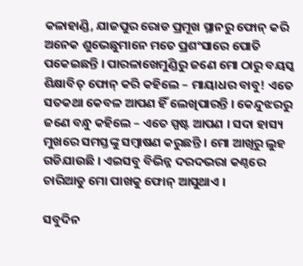କଳାହାଣ୍ଡି, ଯାଜପୁର ରୋଡ ପ୍ରମୂଖ ସ୍ଥାନରୁ ଫୋନ୍‍ କରି ଅନେକ ଶୁଭେଛୁମାନେ ମତେ ପ୍ରଶଂସାରେ ପୋତି ପକେଇଛନ୍ତି । ପାରଳାଖେମୁଣ୍ଡିରୁ ଜଣେ ମୋ ଠାରୁ ବୟସ୍କ ଶିକ୍ଷାବିତ୍‍ ଫୋନ୍‍ କରି କହିଲେ – ମାୟାଧର ବାବୁ! ଏତେ ସତକଥା କେବଳ ଆପଣ ହିଁ ଲେଖିପାରନ୍ତି । କେନ୍ଦୁଝରରୁ ଜଣେ ବନ୍ଧୁ କହିଲେ – ଏତେ ସ୍ପଷ୍ଟ ଆପଣ । ସଦା ହାସ୍ୟ ମୁଖରେ ସମସ୍ତଙ୍କୁ ସମ୍ବାଷଣ କରୁଛନ୍ତି । ମୋ ଆଖିରୁ ଲୁହ ଗଡିଯାଉଛି । ଏଇସବୁ ବିଭିନ୍ନ ଦରଦଭରା କଣ୍ଠରେ ଚାରିଆଡୁ ମୋ ପାଖକୁ ଫୋନ୍‍ ଆସୁଥାଏ ।

ସବୁଦିନ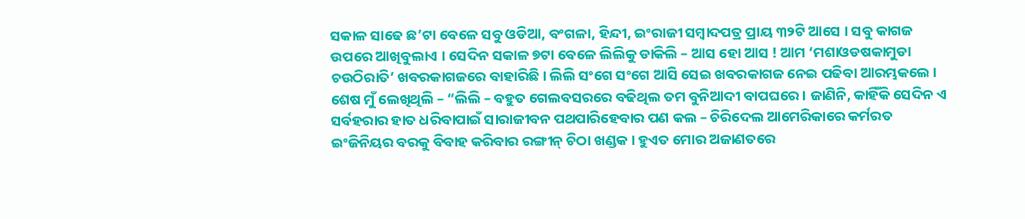ସକାଳ ସାଢେ ଛ’ଟା ବେଳେ ସବୁ ଓଡିଆ, ବଂଗଳା, ହିନ୍ଦୀ, ଇଂରାଜୀ ସମ୍ବାଦପତ୍ର ପ୍ରାୟ ୩୨ଟି ଆସେ । ସବୁ କାଗଜ ଉପରେ ଆଖିବୁଲାଏ । ସେଦିନ ସକାଳ ୭ଟା ବେଳେ ଲିଲିକୁ ଡାକିଲି – ଆସ ହୋ ଆସ ! ଆମ ‘ମଶାଓଡଷକାମୁଡା ଚଉଠିରାତି’ ଖବରକାଗଜରେ ବାହାରିଛି । ଲିଲି ସଂଗେ ସଂଗେ ଆସି ସେଇ ଖବରକାଗଜ ନେଇ ପଢିବା ଆରମ୍ଭକଲେ । ଶେଷ ମୁଁ ଲେଖିଥିଲି – “ଲିଲି – ବହୁତ ଗେଲବସରରେ ବଢିଥିଲ ତମ ବୁନିଆଦୀ ବାପଘରେ । ଜାଣିନି, କାହିଁକି ସେଦିନ ଏ ସର୍ବହରାର ହାତ ଧରିବାପାଇଁ ସାରାଜୀବନ ପଥପାରିହେବାର ପଣ କଲ – ଚିରିଦେଲ ଆମେରିକାରେ କର୍ମରତ ଇଂଜିନିୟର ବରକୁ ବିବାହ କରିବାର ରଙ୍ଗୀନ୍‍ ଚିଠା ଖଣ୍ଡକ । ହୁଏତ ମୋର ଅଜାଣତରେ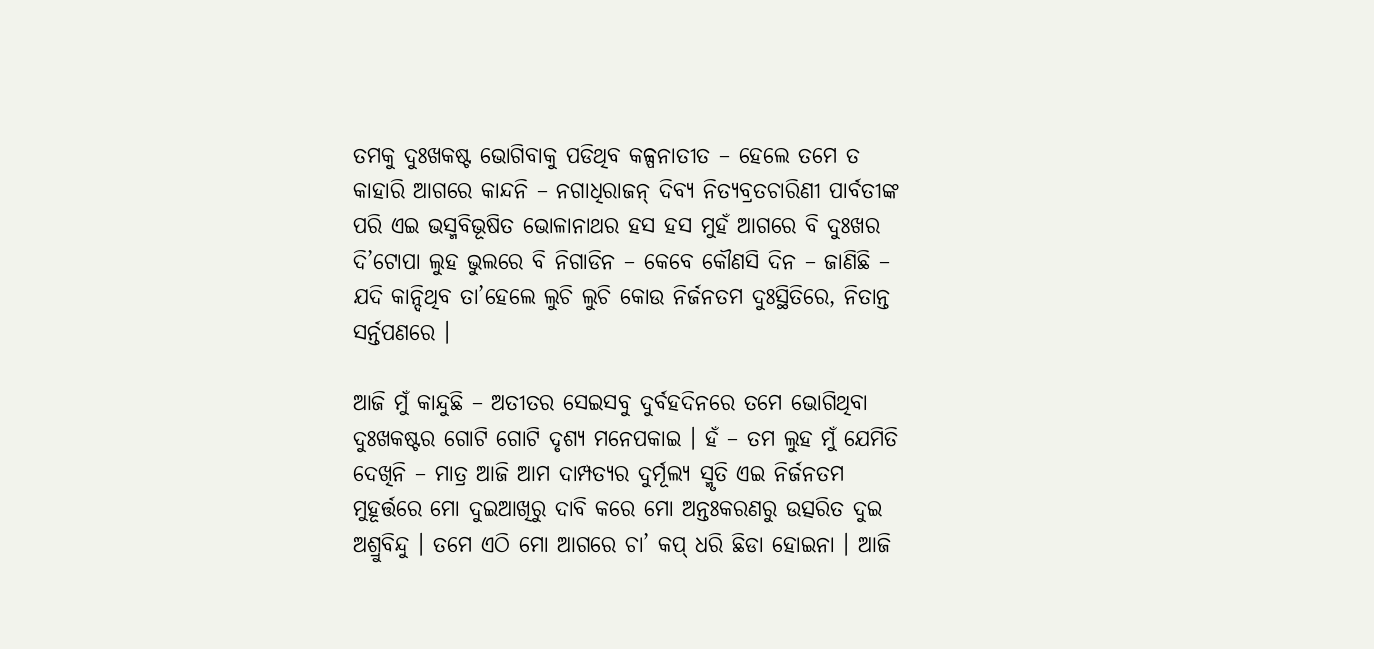ତମକୁ ଦୁଃଖକଷ୍ଟ ଭୋଗିବାକୁ ପଡିଥିବ କଳ୍ପନାତୀତ – ହେଲେ ତମେ ତ କାହାରି ଆଗରେ କାନ୍ଦନି – ନଗାଧିରାଜନ୍‍ ଦିବ୍ୟ ନିତ୍ୟବ୍ରତଚାରିଣୀ ପାର୍ବତୀଙ୍କ ପରି ଏଇ ଭସ୍ମବିଭୂଷିତ ଭୋଳାନାଥର ହସ ହସ ମୁହଁ ଆଗରେ ବି ଦୁଃଖର ଦି’ଟୋପା ଲୁହ ଭୁଲରେ ବି ନିଗାଡିନ – କେବେ କୌଣସି ଦିନ – ଜାଣିଛି – ଯଦି କାନ୍ଦିଥିବ ତା’ହେଲେ ଲୁଚି ଲୁଚି କୋଉ ନିର୍ଜନତମ ଦୁଃସ୍ଥିତିରେ, ନିତାନ୍ତ ସର୍ନ୍ତପଣରେ ।

ଆଜି ମୁଁ କାନ୍ଦୁଛି – ଅତୀତର ସେଇସବୁ ଦୁର୍ବହଦିନରେ ତମେ ଭୋଗିଥିବା ଦୁଃଖକଷ୍ଟର ଗୋଟି ଗୋଟି ଦୃଶ୍ୟ ମନେପକାଇ । ହଁ – ତମ ଲୁହ ମୁଁ ଯେମିତି ଦେଖିନି – ମାତ୍ର ଆଜି ଆମ ଦାମ୍ପତ୍ୟର ଦୁର୍ମୂଲ୍ୟ ସ୍ମୃତି ଏଇ ନିର୍ଜନତମ ମୁହୂର୍ତ୍ତରେ ମୋ ଦୁଇଆଖିରୁ ଦାବି କରେ ମୋ ଅନ୍ତଃକରଣରୁ ଉତ୍ସରିତ ଦୁଇ ଅଶ୍ରୁବିନ୍ଦୁ । ତମେ ଏଠି ମୋ ଆଗରେ ଚା’ କପ୍‍ ଧରି ଛିଡା ହୋଇନା । ଆଜି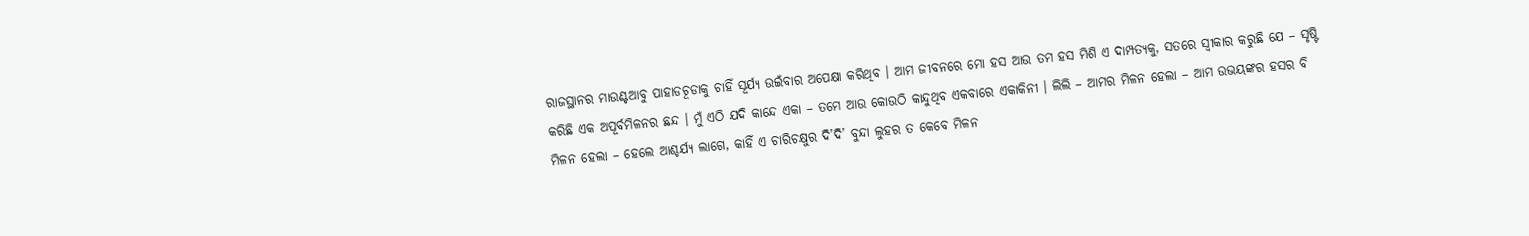ରାଜସ୍ଥାନର ମାଉଣ୍ଟଆବୁ ପାହାଡଚୂଡାକୁ ଚାହିଁ ସୂର୍ଯ୍ୟ ଉଇଁବାର ଅପେକ୍ଷା କରିଥିବ । ଆମ ଜୀବନରେ ମୋ ହସ ଆଉ ତମ ହସ ମିଶି ଏ ଦାମ୍ପତ୍ୟକୁ, ସତରେ ସ୍ୱୀକାର କରୁଛି ଯେ – ସୃଷ୍ଟି କରିଛି ଏକ ଅପୂର୍ବମିଳନର ଛନ୍ଦ । ମୁଁ ଏଠି ଯଦି କାନ୍ଦେ ଏକା – ତମେ ଆଉ କୋଉଠି କାନ୍ଦୁଥିବ ଏକବାରେ ଏକାକିନୀ । ଲିଲି – ଆମର ମିଳନ ହେଲା – ଆମ ଉଭୟଙ୍କର ହସର ବି ମିଳନ ହେଲା – ହେଲେ ଆଶ୍ଚର୍ଯ୍ୟ ଲାଗେ, କାହିଁ ଏ ଚାରିଚକ୍ଷୁର ଦି’ଦି’ ବୁନ୍ଦା ଲୁହର ତ କେବେ ମିଳନ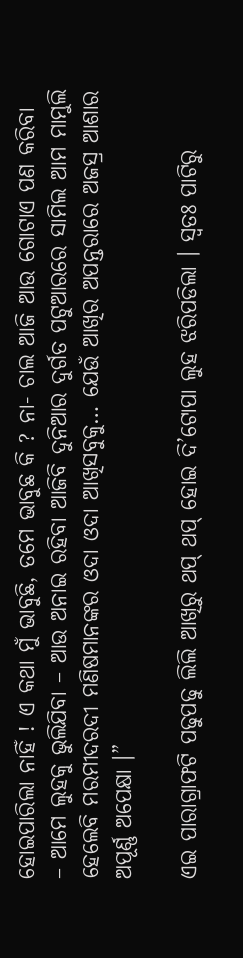ହୋଇପାରିଲା ନାହିଁ ! ଏ କଥା ମୁଁ ଭାବୁଛି, ତମେ ଭାବୁଛ କି ? ନା- ଚାଲ ଆଜି ଆଉ ଗୋଟାଏ ପଣ କରିବା – ଆମେ ଲୁହକୁ ଭୁଲିଯିବା – ଆଉ ଅନାଇ ରହିବା ଆଜିବି ଦୁନିଆର ଦୁର୍ଗତ ପଟୁଆରରେ ସାମିଲ ଆମ ମାମୁଲି ହେଲେବି ମରମୀଦରଦୀ ମଣିଷମାନଙ୍କର ଓଦା ଓଦା ଆଖିସବୁକୁ… ଯେଉଁ ଆଖିର ଅପନ୍ତରାରେ ଅଜସ୍ର ଆଶାର ଅପୂର୍ଣ୍ଣ ଅପେକ୍ଷା ।”

ଏଇ ପାରାଗ୍ରାଫଟି ପଢୁପଢୁ ଲିଲି ଆଖିରୁ ଥପ୍‍ ଥପ୍‍ ହୋଇ ଦି’ଟୋପା ଲୁହ ଝରିପଡିଲା । ସ୍ୱତଃ ପାଟିରୁ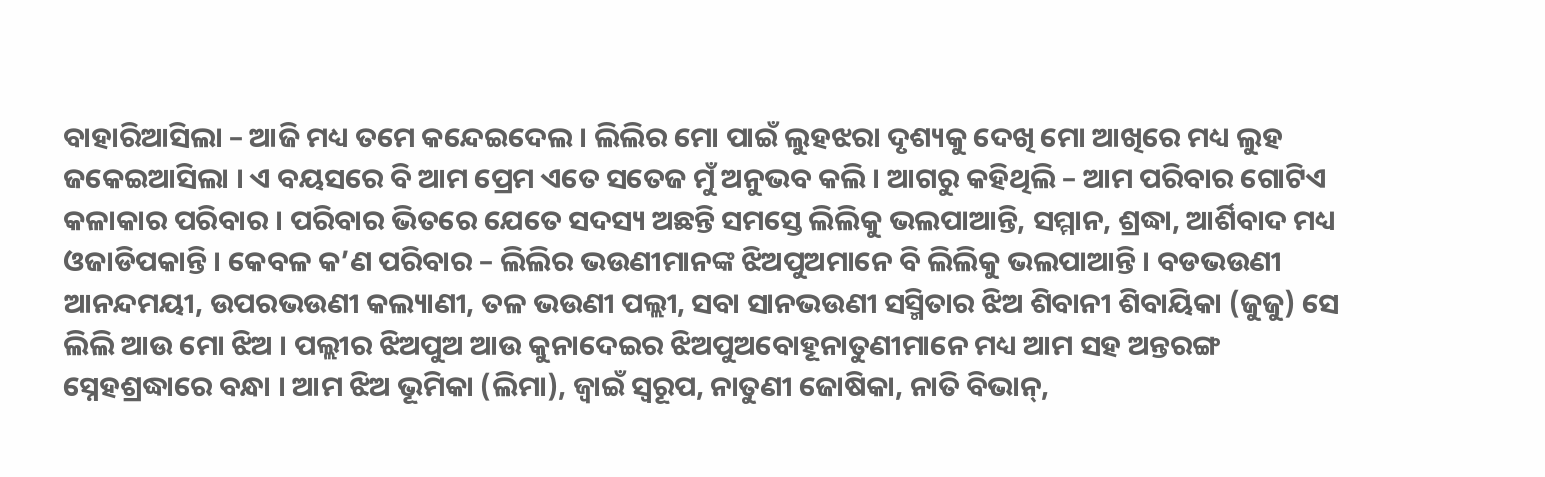ବାହାରିଆସିଲା – ଆଜି ମଧ୍ୟ ତମେ କନ୍ଦେଇଦେଲ । ଲିଲିର ମୋ ପାଇଁ ଲୁହଝରା ଦୃଶ୍ୟକୁ ଦେଖି ମୋ ଆଖିରେ ମଧ୍ୟ ଲୁହ ଜକେଇଆସିଲା । ଏ ବୟସରେ ବି ଆମ ପ୍ରେମ ଏତେ ସତେଜ ମୁଁ ଅନୁଭବ କଲି । ଆଗରୁ କହିଥିଲି – ଆମ ପରିବାର ଗୋଟିଏ କଳାକାର ପରିବାର । ପରିବାର ଭିତରେ ଯେତେ ସଦସ୍ୟ ଅଛନ୍ତି ସମସ୍ତେ ଲିଲିକୁ ଭଲପାଆନ୍ତି, ସମ୍ମାନ, ଶ୍ରଦ୍ଧା, ଆର୍ଶିବାଦ ମଧ୍ୟ ଓଜାଡିପକାନ୍ତି । କେବଳ କ’ଣ ପରିବାର – ଲିଲିର ଭଉଣୀମାନଙ୍କ ଝିଅପୁଅମାନେ ବି ଲିଲିକୁ ଭଲପାଆନ୍ତି । ବଡଭଉଣୀ ଆନନ୍ଦମୟୀ, ଉପରଭଉଣୀ କଲ୍ୟାଣୀ, ତଳ ଭଉଣୀ ପଲ୍ଲୀ, ସବା ସାନଭଉଣୀ ସସ୍ମିତାର ଝିଅ ଶିବାନୀ ଶିବାୟିକା (ଜୁଜୁ) ସେ ଲିଲି ଆଉ ମୋ ଝିଅ । ପଲ୍ଲୀର ଝିଅପୁଅ ଆଉ କୁନାଦେଇର ଝିଅପୁଅବୋହୂନାତୁଣୀମାନେ ମଧ୍ୟ ଆମ ସହ ଅନ୍ତରଙ୍ଗ ସ୍ନେହଶ୍ରଦ୍ଧାରେ ବନ୍ଧା । ଆମ ଝିଅ ଭୂମିକା (ଲିମା), ଜ୍ୱାଇଁ ସ୍ୱରୂପ, ନାତୁଣୀ ଜୋଷିକା, ନାତି ବିଭାନ୍‍,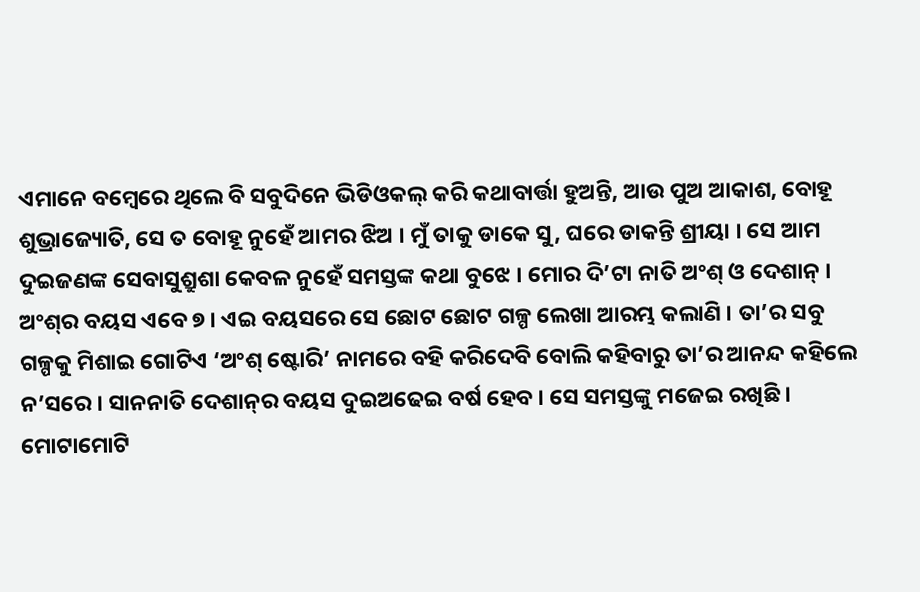ଏମାନେ ବମ୍ବେରେ ଥିଲେ ବି ସବୁଦିନେ ଭିଡିଓକଲ୍‍ କରି କଥାବାର୍ତ୍ତା ହୁଅନ୍ତି, ଆଉ ପୁଅ ଆକାଶ, ବୋହୂ ଶୁଭ୍ରାଜ୍ୟୋତି, ସେ ତ ବୋହୂ ନୁହେଁ ଆମର ଝିଅ । ମୁଁ ତାକୁ ଡାକେ ସୁ, ଘରେ ଡାକନ୍ତି ଶ୍ରୀୟା । ସେ ଆମ ଦୁଇଜଣଙ୍କ ସେବାସୁଶ୍ରୁଶା କେବଳ ନୁହେଁ ସମସ୍ତଙ୍କ କଥା ବୁଝେ । ମୋର ଦି’ଟା ନାତି ଅଂଶ୍‍ ଓ ଦେଶାନ୍‍ । ଅଂଶ୍‍ର ବୟସ ଏବେ ୭ । ଏଇ ବୟସରେ ସେ ଛୋଟ ଛୋଟ ଗଳ୍ପ ଲେଖା ଆରମ୍ଭ କଲାଣି । ତା’ର ସବୁ ଗଳ୍ପକୁ ମିଶାଇ ଗୋଟିଏ ‘ଅଂଶ୍‍ ଷ୍ଟୋରି’ ନାମରେ ବହି କରିଦେବି ବୋଲି କହିବାରୁ ତା’ର ଆନନ୍ଦ କହିଲେ ନ’ସରେ । ସାନନାତି ଦେଶାନ୍‍ର ବୟସ ଦୁଇଅଢେଇ ବର୍ଷ ହେବ । ସେ ସମସ୍ତଙ୍କୁ ମଜେଇ ରଖିଛି । ମୋଟାମୋଟି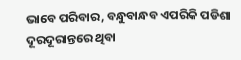ଭାବେ ପରିବାର, ବନ୍ଧୁବାନ୍ଧବ ଏପରିକି ପଡିଶା ଦୂରଦୂରାନ୍ତରେ ଥିବା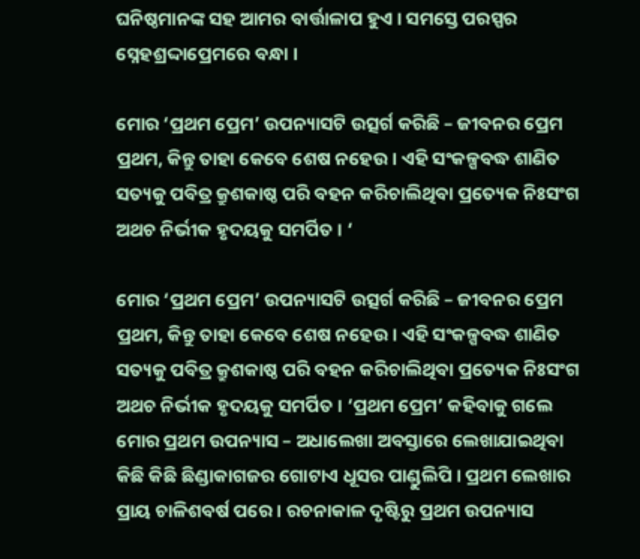ଘନିଷ୍ଠମାନଙ୍କ ସହ ଆମର ବାର୍ତ୍ତାଳାପ ହୁଏ । ସମସ୍ତେ ପରସ୍ପର ସ୍ନେହଶ୍ରଦ୍ଦାପ୍ରେମରେ ବନ୍ଧା ।

ମୋର ‘ପ୍ରଥମ ପ୍ରେମ’ ଉପନ୍ୟାସଟି ଉତ୍ସର୍ଗ କରିଛି – ଜୀବନର ପ୍ରେମ ପ୍ରଥମ, କିନ୍ତୁ ତାହା କେବେ ଶେଷ ନହେଉ । ଏହି ସଂକଳ୍ପବଦ୍ଧ ଶାଣିତ ସତ୍ୟକୁ ପବିତ୍ର କ୍ରୁଶକାଷ୍ଠ ପରି ବହନ କରିଚାଲିଥିବା ପ୍ରତ୍ୟେକ ନିଃସଂଗ ଅଥଚ ନିର୍ଭୀକ ହୃଦୟକୁ ସମର୍ପିତ । ‘

ମୋର ‘ପ୍ରଥମ ପ୍ରେମ’ ଉପନ୍ୟାସଟି ଉତ୍ସର୍ଗ କରିଛି – ଜୀବନର ପ୍ରେମ ପ୍ରଥମ, କିନ୍ତୁ ତାହା କେବେ ଶେଷ ନହେଉ । ଏହି ସଂକଳ୍ପବଦ୍ଧ ଶାଣିତ ସତ୍ୟକୁ ପବିତ୍ର କ୍ରୁଶକାଷ୍ଠ ପରି ବହନ କରିଚାଲିଥିବା ପ୍ରତ୍ୟେକ ନିଃସଂଗ ଅଥଚ ନିର୍ଭୀକ ହୃଦୟକୁ ସମର୍ପିତ । ‘ପ୍ରଥମ ପ୍ରେମ’ କହିବାକୁ ଗଲେ ମୋର ପ୍ରଥମ ଉପନ୍ୟାସ – ଅଧାଲେଖା ଅବସ୍ତାରେ ଲେଖାଯାଇଥିବା କିଛି କିଛି ଛିଣ୍ଡାକାଗଜର ଗୋଟାଏ ଧୂସର ପାଣ୍ଡୁଲିପି । ପ୍ରଥମ ଲେଖାର ପ୍ରାୟ ଚାଳିଶବର୍ଷ ପରେ । ରଚନାକାଳ ଦୃଷ୍ଟିରୁ ପ୍ରଥମ ଉପନ୍ୟାସ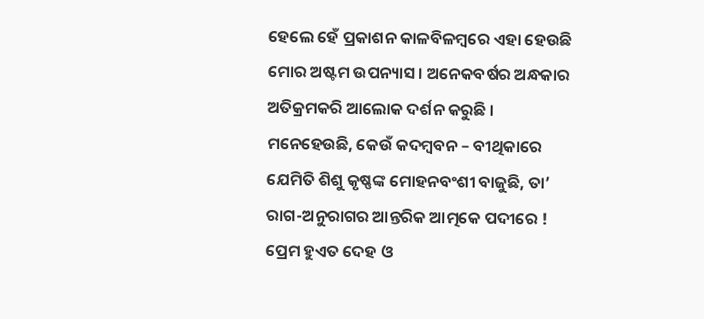ହେଲେ ହେଁ ପ୍ରକାଶନ କାଳବିଳମ୍ବରେ ଏହା ହେଉଛି ମୋର ଅଷ୍ଟମ ଉପନ୍ୟାସ । ଅନେକବର୍ଷର ଅନ୍ଧକାର ଅତିକ୍ରମକରି ଆଲୋକ ଦର୍ଶନ କରୁଛି । ମନେହେଉଛି, କେଉଁ କଦମ୍ବବନ – ବୀଥିକାରେ ଯେମିତି ଶିଶୁ କୃଷ୍ଣଙ୍କ ମୋହନବଂଶୀ ବାଜୁଛି, ତା’ ରାଗ-ଅନୁରାଗର ଆନ୍ତରିକ ଆତ୍ମକେ ପଦୀରେ ! ପ୍ରେମ ହୁଏତ ଦେହ ଓ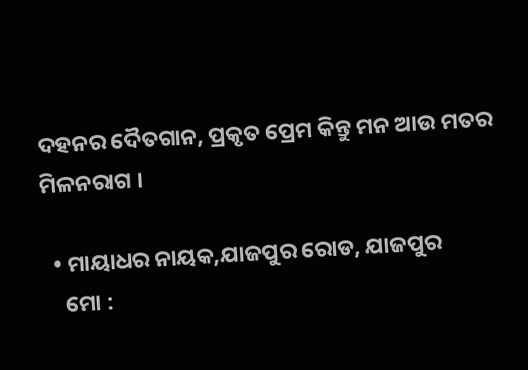ଦହନର ଦୈତଗାନ, ପ୍ରକୃତ ପ୍ରେମ କିନ୍ତୁ ମନ ଆଉ ମତର ମିଳନରାଗ ।

  • ମାୟାଧର ନାୟକ,ଯାଜପୁର ରୋଡ, ଯାଜପୁର
    ମୋ :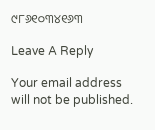୯୮୬୧୦୩୪୧୬୩

Leave A Reply

Your email address will not be published.